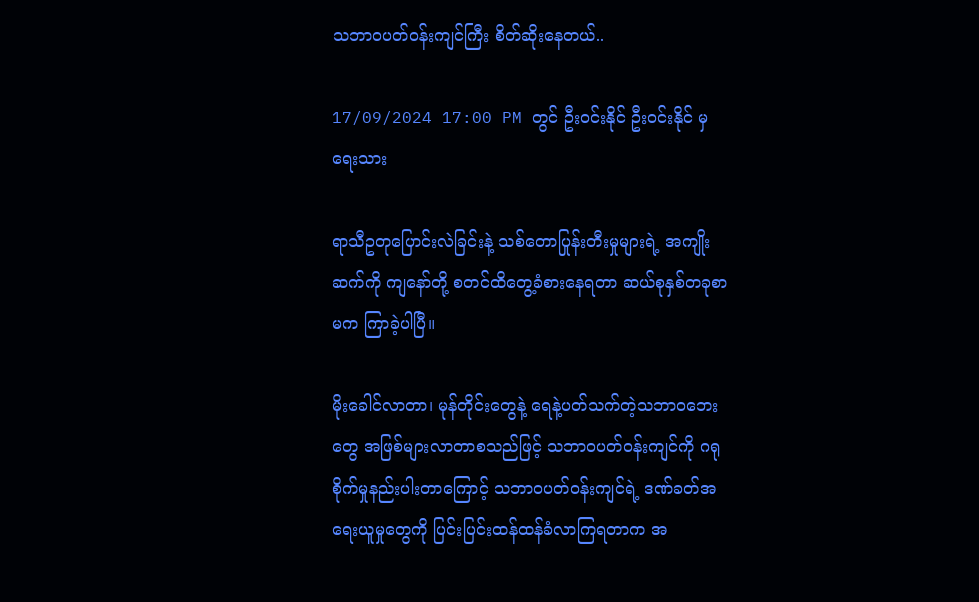သဘာဝပတ်ဝန်းကျင်ကြီး စိတ်ဆိုးနေတယ်..

17/09/2024 17:00 PM တွင် ဦးဝင်းနိုင် ဦးဝင်းနိုင် မှ ရေးသား

ရာသီဥတုပြောင်းလဲခြင်းနဲ့ သစ်တောပြုန်းတီးမှုများရဲ့ အကျိုးဆက်ကို ကျနော်တို့ စတင်ထိတွေ့ခံစားနေရတာ ဆယ်စုနှစ်တခုစာမက ကြာခဲ့ပါပြီ။

မိုးခေါင်လာတာ၊ မုန်တိုင်းတွေနဲ့ ရေနဲ့ပတ်သက်တဲ့သဘာဝဘေးတွေ အဖြစ်များလာတာစသည်ဖြင့် သဘာဝပတ်ဝန်းကျင်ကို ဂရုစိုက်မှုနည်းပါးတာကြောင့် သဘာဝပတ်ဝန်းကျင်ရဲ့ ဒဏ်ခတ်အရေးယူမှုတွေကို ပြင်းပြင်းထန်ထန်ခံလာကြရတာက အ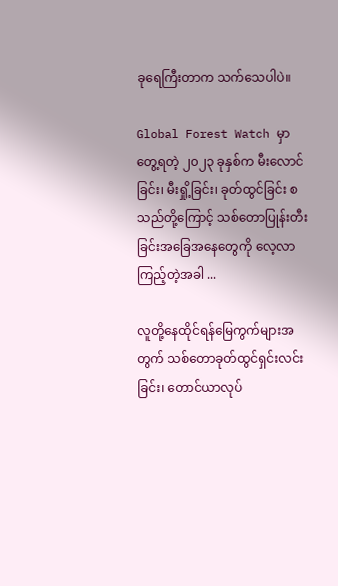ခုရေကြီးတာက သက်သေပါပဲ။

Global Forest Watch မှာ တွေ့ရတဲ့ ၂၀၂၃ ခုနှစ်က မီးလောင်ခြင်း၊ မီးရှို့ခြင်း၊ ခုတ်ထွင်ခြင်း စသည်တို့ကြောင့် သစ်တောပြုန်းတီးခြင်းအခြေအနေတွေကို လေ့လာကြည့်တဲ့အခါ ...

လူတို့နေထိုင်ရန်မြေကွက်များအတွက် သစ်တောခုတ်ထွင်ရှင်းလင်းခြင်း၊ တောင်ယာလုပ်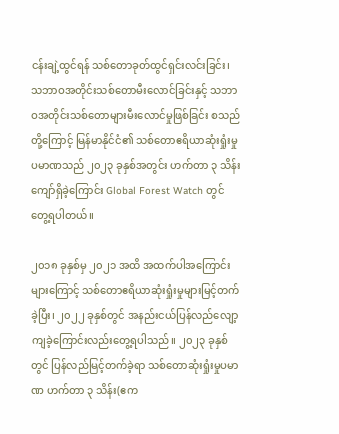ငန်းချဲ့ထွင်ရန် သစ်တောခုတ်ထွင်ရှင်းလင်းခြင်း၊ သဘာဝအတိုင်းသစ်တောမီးလောင်ခြင်းနှင့် သဘာဝအတိုင်းသစ်တောများမီးလောင်မှုဖြစ်ခြင်း စသည်တို့ကြောင့် မြန်မာနိုင်ငံ၏ သစ်တောဧရိယာဆုံးရှုံးမှု ပမာဏသည် ၂၀၂၃ ခုနှစ်အတွင်း ဟက်တာ ၃ သိန်းကျော်ရှိခဲ့ကြောင်း Global Forest Watch တွင်တွေ့ရပါတယ်။

၂၀၁၈ ခုနှစ်မှ ၂၀၂၁ အထိ အထက်ပါအကြောင်းများကြောင့် သစ်တောဧရိယာဆုံးရှုံးမှုများမြင့်တက်ခဲ့ပြီး၊ ၂၀၂၂ ခုနှစ်တွင် အနည်းငယ်ပြန်လည်လျော့ကျခဲ့ကြောင်းလည်းတွေ့ရပါသည်။ ၂၀၂၃ ခုနှစ်တွင် ပြန်လည်မြင့်တက်ခဲ့ရာ သစ်တောဆုံးရှုံးမှုပမာဏ ဟက်တာ ၃ သိန်း(ဧက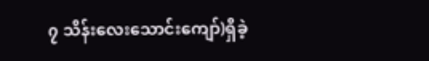၇ သိန်းလေးသောင်းကျော်)ရှိခဲ့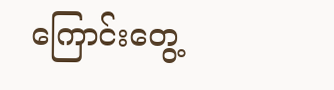ကြောင်းတွေ့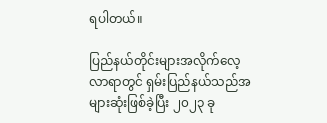ရပါတယ်။

ပြည်နယ်တိုင်းများအလိုက်လေ့လာရာတွင် ရှမ်းပြည်နယ်သည်အများဆုံးဖြစ်ခဲ့ပြီး ၂၀၂၃ ခု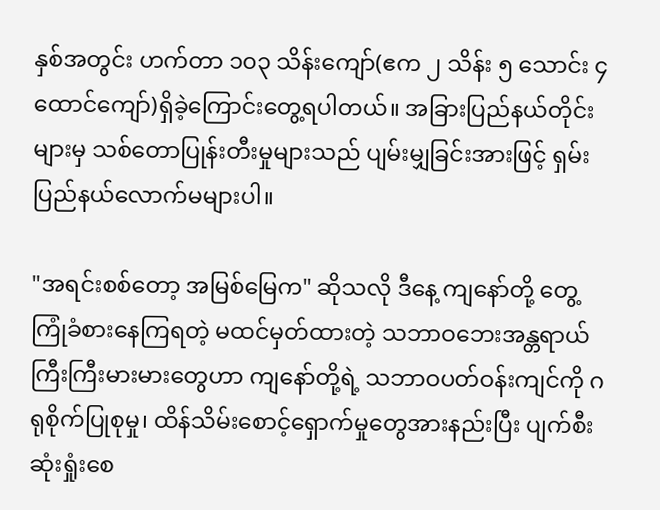နှစ်အတွင်း ဟက်တာ ၁၀၃ သိန်းကျော်(ဧက ၂ သိန်း ၅ သောင်း ၄ ထောင်ကျော်)ရှိခဲ့ကြောင်းတွေ့ရပါတယ်။ အခြားပြည်နယ်တိုင်းများမှ သစ်တောပြုန်းတီးမှုများသည် ပျမ်းမျှခြင်းအားဖြင့် ရှမ်းပြည်နယ်လောက်မများပါ။

"အရင်းစစ်တော့ အမြစ်မြေက" ဆိုသလို ဒီနေ့ ကျနော်တို့ တွေ့ကြုံခံစားနေကြရတဲ့ မထင်မှတ်ထားတဲ့ သဘာဝဘေးအန္တရာယ်ကြီးကြီးမားမားတွေဟာ ကျနော်တို့ရဲ့ သဘာဝပတ်ဝန်းကျင်ကို ဂရုစိုက်ပြုစုမှု၊ ထိန်သိမ်းစောင့်ရှောက်မှုတွေအားနည်းပြီး ပျက်စီးဆုံးရှုံးစေ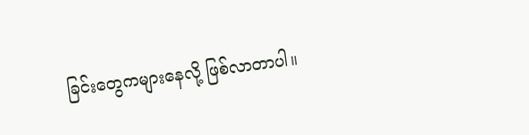ခြင်းတွေကများနေလို့ ဖြစ်လာတာပါ။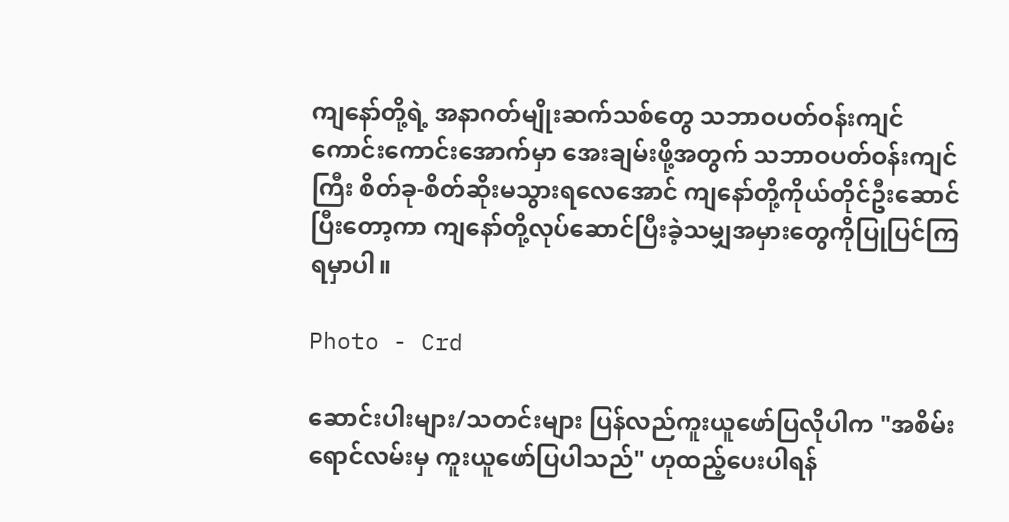ကျနော်တို့ရဲ့ အနာဂတ်မျိုးဆက်သစ်တွေ သဘာဝပတ်ဝန်းကျင်ကောင်းကောင်းအောက်မှာ အေးချမ်းဖို့အတွက် သဘာဝပတ်ဝန်းကျင်ကြီး စိတ်ခု-စိတ်ဆိုးမသွားရလေအောင် ကျနော်တို့ကိုယ်တိုင်ဦးဆောင်ပြီးတော့ကာ ကျနော်တို့လုပ်ဆောင်ပြီးခဲ့သမျှအမှားတွေကိုပြုပြင်ကြရမှာပါ။

Photo - Crd

ဆောင်းပါးများ/သတင်းများ ပြန်လည်ကူးယူဖော်ပြလိုပါက "အစိမ်းရောင်လမ်းမှ ကူးယူဖော်ပြပါသည်" ဟုထည့်ပေးပါရန်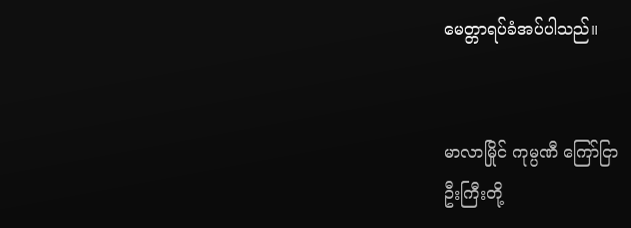မေတ္တာရပ်ခံအပ်ပါသည်။


မာလာမြိုင် ကုမ္ပဏီ ကြော်ငြာ
ဦးကြီးတို့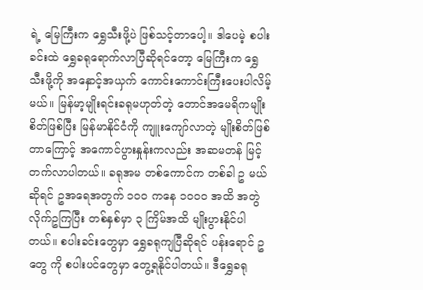ရဲ့ မြေကြီးက ရွှေသီးဖို့ပဲ ဖြစ်သင့်တာပေါ့။ ဒါပေမဲ့ စပါးခင်းထဲ ရွှေခရုရောက်လာပြီဆိုရင်တော့ မြေကြီးက ရွှေသီးဖို့ကို အနှောင့်အယှက် ကောင်းကောင်းကြီးပေးပါလိမ့်မယ်။ မြန်မာ့မျိုးရင်းခရုမဟုတ်တဲ့ တောင်အမေရိကမျိုးစိတ်ဖြစ်ပြီး မြန်မာနိုင်ငံကို ကျူးကျော်လာတဲ့ မျိုးစိတ်ဖြစ်တာကြောင့် အကောင်ပွားနှုန်းကလည်း အဆမတန် မြင့်တက်လာပါတယ်။ ခရုအမ တစ်ကောင်က တစ်ခါ ဥ မယ်ဆိုရင် ဥအရေအတွက် ၁၀၀ ကနေ ၁၀၀၀ အထိ အတွဲလိုက်ဥကြပြီး တစ်နှစ်မှာ ၃ ကြိမ်အထိ မျိုးပွားနိုင်ပါတယ်။ စပါးခင်းတွေမှာ ရွှေခရုကျပြီဆိုရင် ပန်းရောင် ဥ တွေ ကို စပါးပင်တွေမှာ တွေ့ရနိုင်ပါတယ်။ ဒီရွှေခရု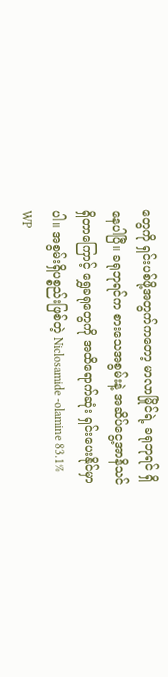တွေကို ရှင်းပစ်ဖို့အတွက်ကတော့ မာလာမြိုင်ရဲ့ ခရုဘုရင် ရှိနေပါပြီ။ ခရုဘုရင်က စားသေအစွမ်းနဲ့ အဆိပ်ငွေ့အာနိသင်ရှိတာကြောင့် ရွှေခရုတွေကို အထိရောက်ဆုံး ရှင်းပေးနိုင်မှာပါ။ အစွမ်းရှိပစ္စည်းဖြစ်တဲ့ Niclosamide -olamine 83.1% WP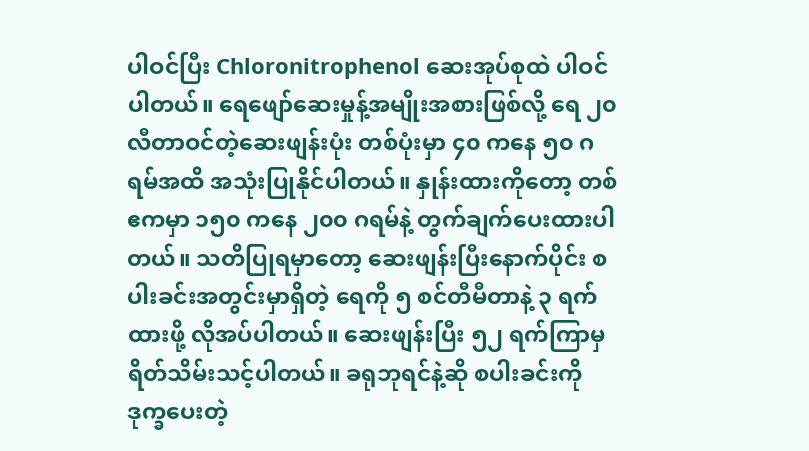ပါဝင်ပြီး Chloronitrophenol ဆေးအုပ်စုထဲ ပါဝင်ပါတယ်။ ရေဖျော်ဆေးမှုန့်အမျိုးအစားဖြစ်လို့ ရေ ၂၀ လီတာဝင်တဲ့ဆေးဖျန်းပုံး တစ်ပုံးမှာ ၄၀ ကနေ ၅၀ ဂရမ်အထိ အသုံးပြုနိုင်ပါတယ်။ နှုန်းထားကိုတော့ တစ်ဧကမှာ ၁၅၀ ကနေ ၂၀၀ ဂရမ်နဲ့ တွက်ချက်ပေးထားပါတယ်။ သတိပြုရမှာတော့ ဆေးဖျန်းပြီးနောက်ပိုင်း စပါးခင်းအတွင်းမှာရှိတဲ့ ရေကို ၅ စင်တီမီတာနဲ့ ၃ ရက်ထားဖို့ လိုအပ်ပါတယ်။ ဆေးဖျန်းပြီး ၅၂ ရက်ကြာမှ ရိတ်သိမ်းသင့်ပါတယ်။ ခရုဘုရင်နဲ့ဆို စပါးခင်းကို ဒုက္ခပေးတဲ့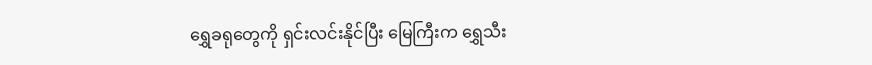ရွှေခရုတွေကို ရှင်းလင်းနိုင်ပြီး မြေကြီးက ရွှေသီး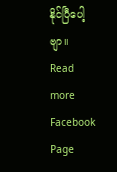နိုင်ပြီပေါ့ဗျာ။
Read more Facebook Page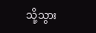သို့သွား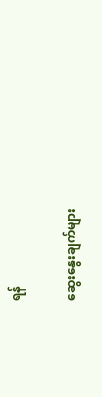ရန်

ဆွေးနွေးချက်များ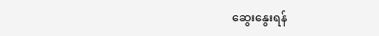ဆွေးနွေးရန်